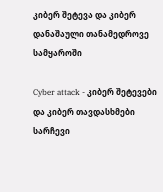კიბერ შეტევა და კიბერ დანაშაული თანამედროვე სამყაროში

Cyber attack - კიბერ შეტევები და კიბერ თავდასხმები
სარჩევი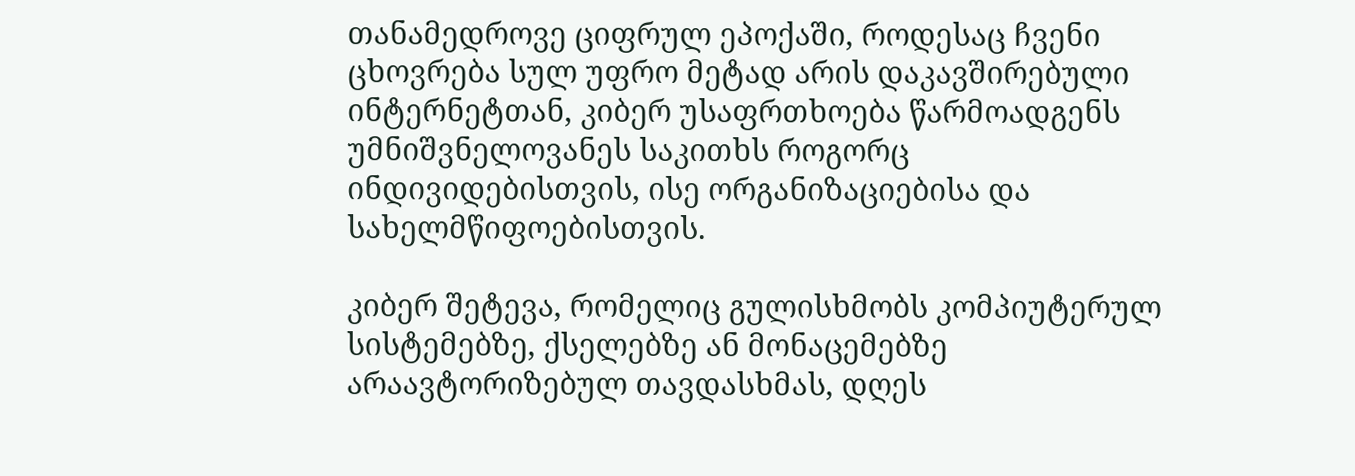თანამედროვე ციფრულ ეპოქაში, როდესაც ჩვენი ცხოვრება სულ უფრო მეტად არის დაკავშირებული ინტერნეტთან, კიბერ უსაფრთხოება წარმოადგენს უმნიშვნელოვანეს საკითხს როგორც ინდივიდებისთვის, ისე ორგანიზაციებისა და სახელმწიფოებისთვის.

კიბერ შეტევა, რომელიც გულისხმობს კომპიუტერულ სისტემებზე, ქსელებზე ან მონაცემებზე არაავტორიზებულ თავდასხმას, დღეს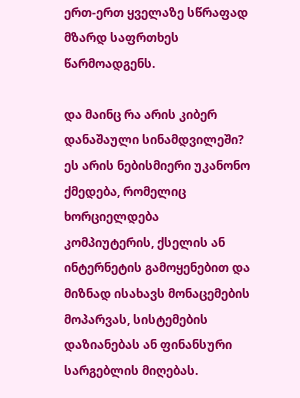ერთ-ერთ ყველაზე სწრაფად მზარდ საფრთხეს წარმოადგენს.

და მაინც რა არის კიბერ დანაშაული სინამდვილეში? ეს არის ნებისმიერი უკანონო ქმედება, რომელიც ხორციელდება კომპიუტერის, ქსელის ან ინტერნეტის გამოყენებით და მიზნად ისახავს მონაცემების მოპარვას, სისტემების დაზიანებას ან ფინანსური სარგებლის მიღებას.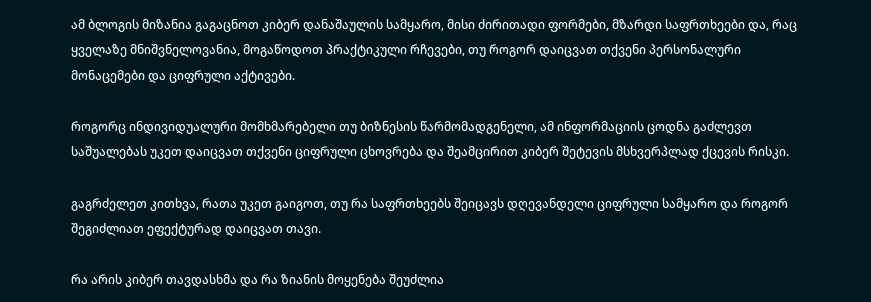ამ ბლოგის მიზანია გაგაცნოთ კიბერ დანაშაულის სამყარო, მისი ძირითადი ფორმები, მზარდი საფრთხეები და, რაც ყველაზე მნიშვნელოვანია, მოგაწოდოთ პრაქტიკული რჩევები, თუ როგორ დაიცვათ თქვენი პერსონალური მონაცემები და ციფრული აქტივები.

როგორც ინდივიდუალური მომხმარებელი თუ ბიზნესის წარმომადგენელი, ამ ინფორმაციის ცოდნა გაძლევთ საშუალებას უკეთ დაიცვათ თქვენი ციფრული ცხოვრება და შეამცირით კიბერ შეტევის მსხვერპლად ქცევის რისკი.

გაგრძელეთ კითხვა, რათა უკეთ გაიგოთ, თუ რა საფრთხეებს შეიცავს დღევანდელი ციფრული სამყარო და როგორ შეგიძლიათ ეფექტურად დაიცვათ თავი.

რა არის კიბერ თავდასხმა და რა ზიანის მოყენება შეუძლია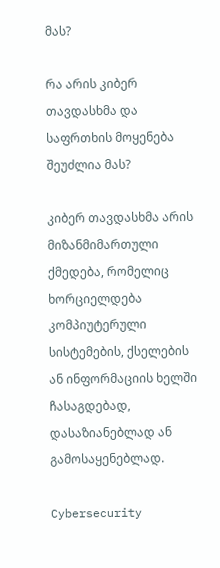მას?

რა არის კიბერ თავდასხმა და საფრთხის მოყენება შეუძლია მას?

კიბერ თავდასხმა არის მიზანმიმართული ქმედება, რომელიც ხორციელდება კომპიუტერული სისტემების, ქსელების ან ინფორმაციის ხელში ჩასაგდებად, დასაზიანებლად ან გამოსაყენებლად.

Cybersecurity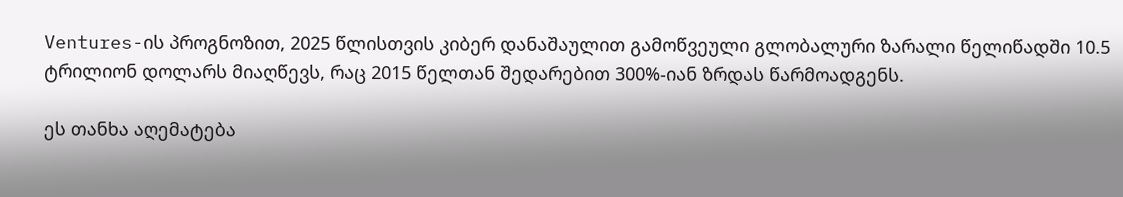Ventures-ის პროგნოზით, 2025 წლისთვის კიბერ დანაშაულით გამოწვეული გლობალური ზარალი წელიწადში 10.5 ტრილიონ დოლარს მიაღწევს, რაც 2015 წელთან შედარებით 300%-იან ზრდას წარმოადგენს.

ეს თანხა აღემატება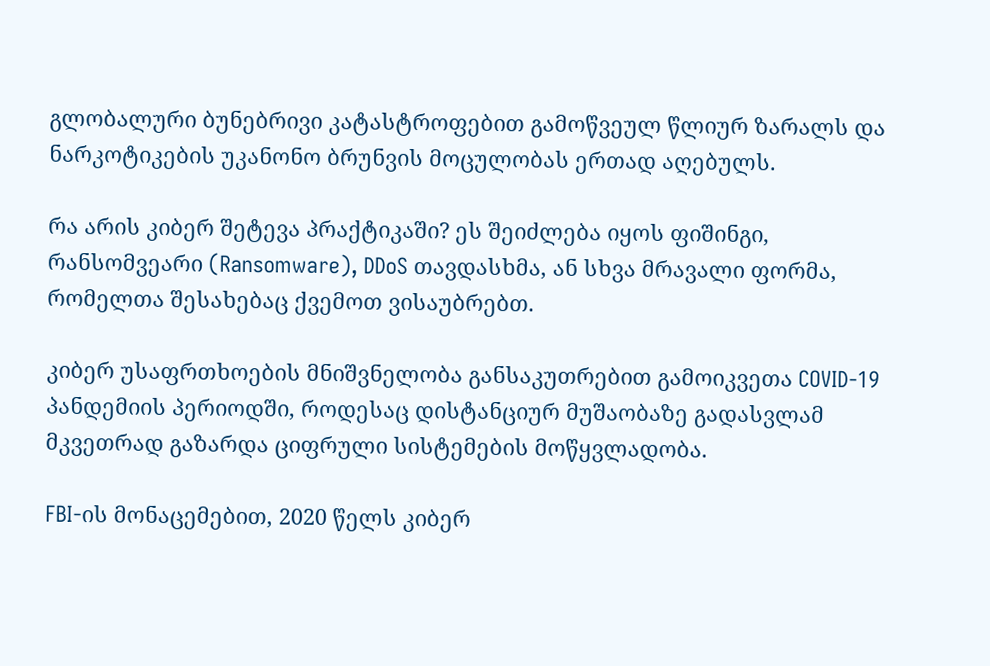გლობალური ბუნებრივი კატასტროფებით გამოწვეულ წლიურ ზარალს და ნარკოტიკების უკანონო ბრუნვის მოცულობას ერთად აღებულს.

რა არის კიბერ შეტევა პრაქტიკაში? ეს შეიძლება იყოს ფიშინგი, რანსომვეარი (Ransomware), DDoS თავდასხმა, ან სხვა მრავალი ფორმა, რომელთა შესახებაც ქვემოთ ვისაუბრებთ.

კიბერ უსაფრთხოების მნიშვნელობა განსაკუთრებით გამოიკვეთა COVID-19 პანდემიის პერიოდში, როდესაც დისტანციურ მუშაობაზე გადასვლამ მკვეთრად გაზარდა ციფრული სისტემების მოწყვლადობა.

FBI-ის მონაცემებით, 2020 წელს კიბერ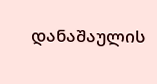დანაშაულის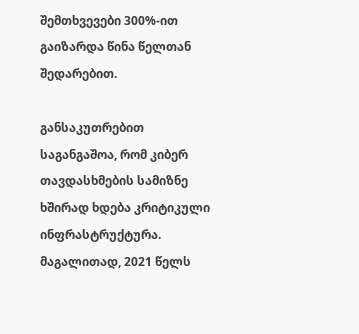შემთხვევები 300%-ით გაიზარდა წინა წელთან შედარებით.

განსაკუთრებით საგანგაშოა, რომ კიბერ თავდასხმების სამიზნე ხშირად ხდება კრიტიკული ინფრასტრუქტურა. მაგალითად, 2021 წელს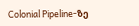Colonial Pipeline-ზე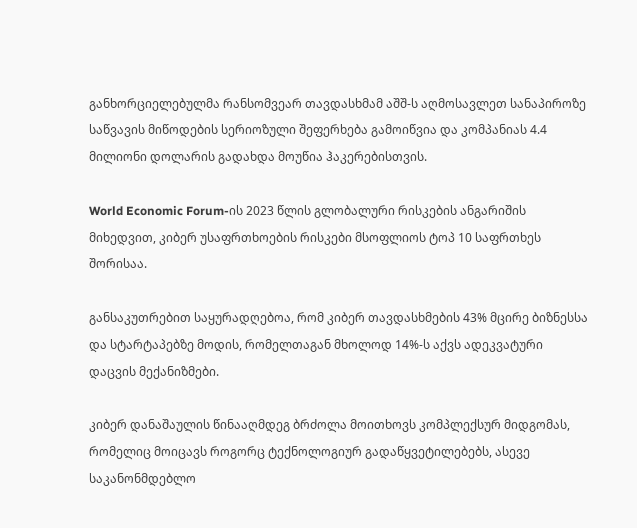განხორციელებულმა რანსომვეარ თავდასხმამ აშშ-ს აღმოსავლეთ სანაპიროზე საწვავის მიწოდების სერიოზული შეფერხება გამოიწვია და კომპანიას 4.4 მილიონი დოლარის გადახდა მოუწია ჰაკერებისთვის.

World Economic Forum-ის 2023 წლის გლობალური რისკების ანგარიშის მიხედვით, კიბერ უსაფრთხოების რისკები მსოფლიოს ტოპ 10 საფრთხეს შორისაა.

განსაკუთრებით საყურადღებოა, რომ კიბერ თავდასხმების 43% მცირე ბიზნესსა და სტარტაპებზე მოდის, რომელთაგან მხოლოდ 14%-ს აქვს ადეკვატური დაცვის მექანიზმები.

კიბერ დანაშაულის წინააღმდეგ ბრძოლა მოითხოვს კომპლექსურ მიდგომას, რომელიც მოიცავს როგორც ტექნოლოგიურ გადაწყვეტილებებს, ასევე საკანონმდებლო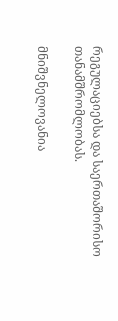რეგულაციებსა და საერთაშორისო თანამშრომლობას.

მნიშვნელოვანია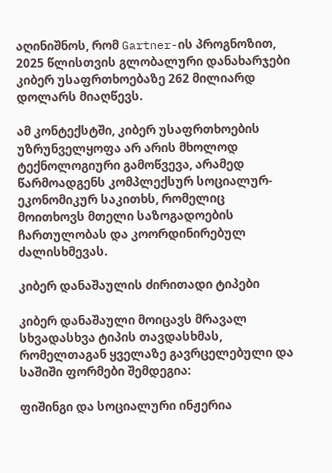აღინიშნოს, რომ Gartner-ის პროგნოზით, 2025 წლისთვის გლობალური დანახარჯები კიბერ უსაფრთხოებაზე 262 მილიარდ დოლარს მიაღწევს.

ამ კონტექსტში, კიბერ უსაფრთხოების უზრუნველყოფა არ არის მხოლოდ ტექნოლოგიური გამოწვევა, არამედ წარმოადგენს კომპლექსურ სოციალურ-ეკონომიკურ საკითხს, რომელიც მოითხოვს მთელი საზოგადოების ჩართულობას და კოორდინირებულ ძალისხმევას.

კიბერ დანაშაულის ძირითადი ტიპები

კიბერ დანაშაული მოიცავს მრავალ სხვადასხვა ტიპის თავდასხმას, რომელთაგან ყველაზე გავრცელებული და საშიში ფორმები შემდეგია:

ფიშინგი და სოციალური ინჟერია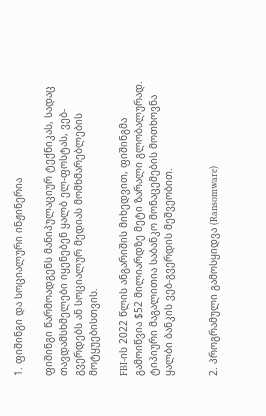1. ფიშინგი და სოციალური ინჟინერია

ფიშინგი წარმოადგენს მანიპულაციურ ტექნიკას, სადაც თავდამსხმელები იყენებენ ყალბ ელ-ფოსტას, ვებ-გვერდებს ან სოციალურ მედიას მომხმარებლების მოტყუებისთვის.

FBI-ის 2022 წლის ანგარიშის მიხედვით, ფიშინგმა გამოიწვია $52 მილიარდზე მეტი ზარალი გლობალურად.
ტიპიური მაგალითია საბანკო მონაცემების მოთხოვნა ყალბი ბანკის ვებ-გვერდის მეშვეობით.


2. პროგრამული გამოსყიდვა (Ransomware)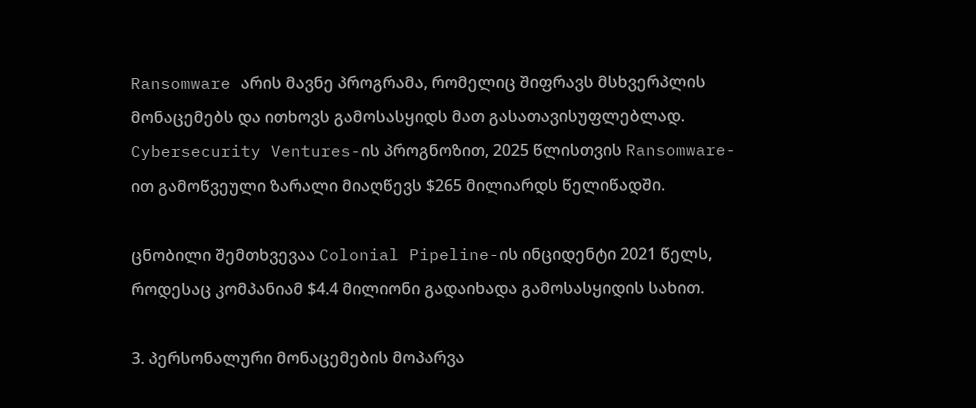Ransomware არის მავნე პროგრამა, რომელიც შიფრავს მსხვერპლის მონაცემებს და ითხოვს გამოსასყიდს მათ გასათავისუფლებლად. Cybersecurity Ventures-ის პროგნოზით, 2025 წლისთვის Ransomware-ით გამოწვეული ზარალი მიაღწევს $265 მილიარდს წელიწადში.

ცნობილი შემთხვევაა Colonial Pipeline-ის ინციდენტი 2021 წელს, როდესაც კომპანიამ $4.4 მილიონი გადაიხადა გამოსასყიდის სახით.

3. პერსონალური მონაცემების მოპარვა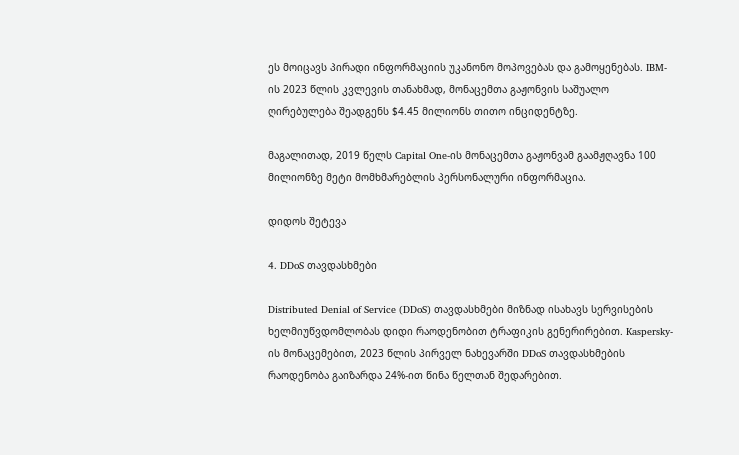ეს მოიცავს პირადი ინფორმაციის უკანონო მოპოვებას და გამოყენებას. IBM-ის 2023 წლის კვლევის თანახმად, მონაცემთა გაჟონვის საშუალო ღირებულება შეადგენს $4.45 მილიონს თითო ინციდენტზე.

მაგალითად, 2019 წელს Capital One-ის მონაცემთა გაჟონვამ გაამჟღავნა 100 მილიონზე მეტი მომხმარებლის პერსონალური ინფორმაცია.

დიდოს შეტევა

4. DDoS თავდასხმები

Distributed Denial of Service (DDoS) თავდასხმები მიზნად ისახავს სერვისების ხელმიუწვდომლობას დიდი რაოდენობით ტრაფიკის გენერირებით. Kaspersky-ის მონაცემებით, 2023 წლის პირველ ნახევარში DDoS თავდასხმების რაოდენობა გაიზარდა 24%-ით წინა წელთან შედარებით.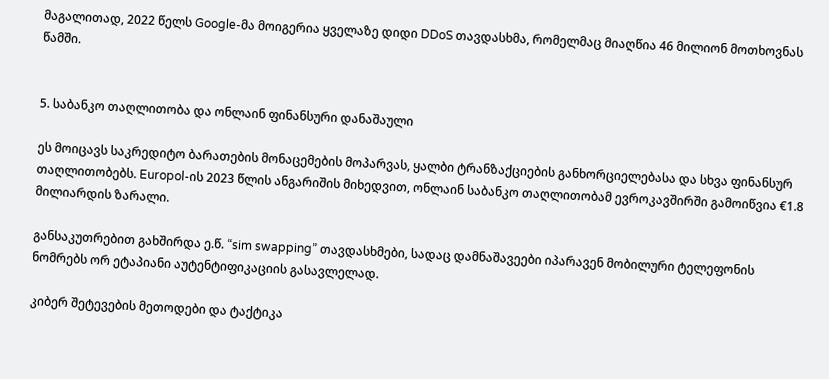მაგალითად, 2022 წელს Google-მა მოიგერია ყველაზე დიდი DDoS თავდასხმა, რომელმაც მიაღწია 46 მილიონ მოთხოვნას წამში.


5. საბანკო თაღლითობა და ონლაინ ფინანსური დანაშაული

ეს მოიცავს საკრედიტო ბარათების მონაცემების მოპარვას, ყალბი ტრანზაქციების განხორციელებასა და სხვა ფინანსურ თაღლითობებს. Europol-ის 2023 წლის ანგარიშის მიხედვით, ონლაინ საბანკო თაღლითობამ ევროკავშირში გამოიწვია €1.8 მილიარდის ზარალი.

განსაკუთრებით გახშირდა ე.წ. “sim swapping” თავდასხმები, სადაც დამნაშავეები იპარავენ მობილური ტელეფონის ნომრებს ორ ეტაპიანი აუტენტიფიკაციის გასავლელად.

კიბერ შეტევების მეთოდები და ტაქტიკა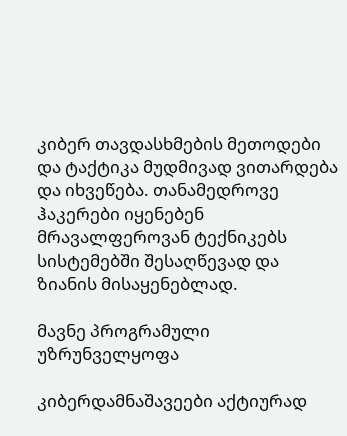კიბერ თავდასხმების მეთოდები და ტაქტიკა მუდმივად ვითარდება და იხვეწება. თანამედროვე ჰაკერები იყენებენ მრავალფეროვან ტექნიკებს სისტემებში შესაღწევად და ზიანის მისაყენებლად.

მავნე პროგრამული უზრუნველყოფა

კიბერდამნაშავეები აქტიურად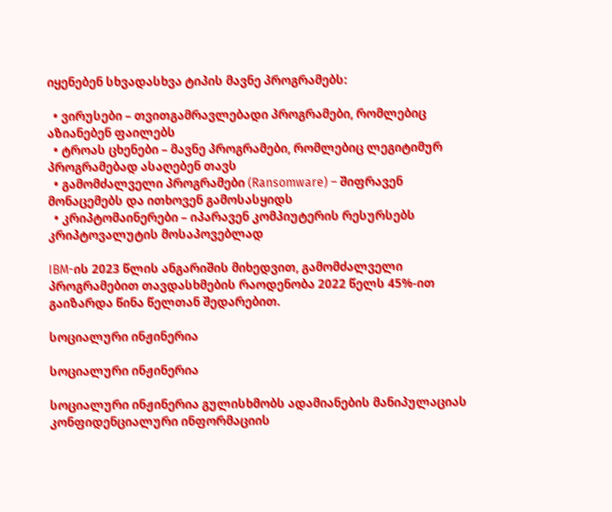იყენებენ სხვადასხვა ტიპის მავნე პროგრამებს:

  • ვირუსები – თვითგამრავლებადი პროგრამები, რომლებიც აზიანებენ ფაილებს
  • ტროას ცხენები – მავნე პროგრამები, რომლებიც ლეგიტიმურ პროგრამებად ასაღებენ თავს
  • გამომძალველი პროგრამები (Ransomware) – შიფრავენ მონაცემებს და ითხოვენ გამოსასყიდს
  • კრიპტომაინერები – იპარავენ კომპიუტერის რესურსებს კრიპტოვალუტის მოსაპოვებლად

IBM-ის 2023 წლის ანგარიშის მიხედვით, გამომძალველი პროგრამებით თავდასხმების რაოდენობა 2022 წელს 45%-ით გაიზარდა წინა წელთან შედარებით.

სოციალური ინჟინერია

სოციალური ინჟინერია

სოციალური ინჟინერია გულისხმობს ადამიანების მანიპულაციას კონფიდენციალური ინფორმაციის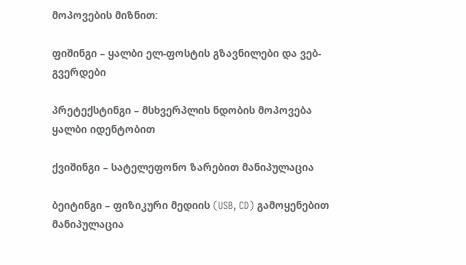მოპოვების მიზნით:

ფიშინგი – ყალბი ელ-ფოსტის გზავნილები და ვებ-გვერდები

პრეტექსტინგი – მსხვერპლის ნდობის მოპოვება ყალბი იდენტობით

ქვიშინგი – სატელეფონო ზარებით მანიპულაცია

ბეიტინგი – ფიზიკური მედიის (USB, CD) გამოყენებით მანიპულაცია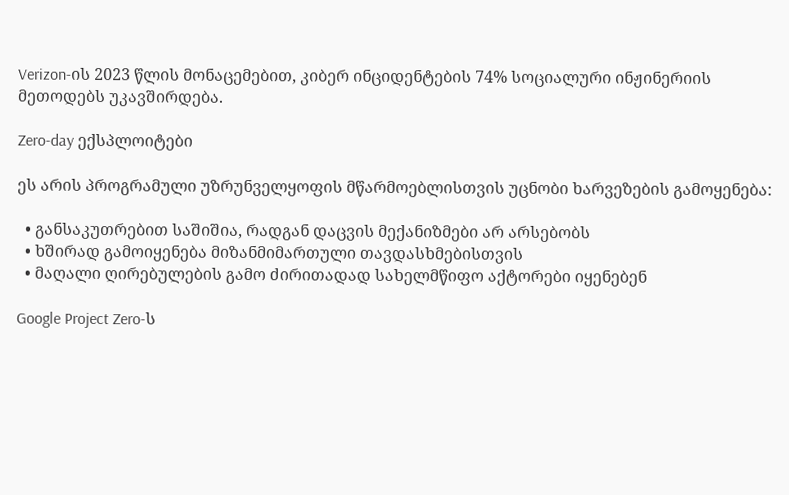Verizon-ის 2023 წლის მონაცემებით, კიბერ ინციდენტების 74% სოციალური ინჟინერიის მეთოდებს უკავშირდება.

Zero-day ექსპლოიტები

ეს არის პროგრამული უზრუნველყოფის მწარმოებლისთვის უცნობი ხარვეზების გამოყენება:

  • განსაკუთრებით საშიშია, რადგან დაცვის მექანიზმები არ არსებობს
  • ხშირად გამოიყენება მიზანმიმართული თავდასხმებისთვის
  • მაღალი ღირებულების გამო ძირითადად სახელმწიფო აქტორები იყენებენ

Google Project Zero-ს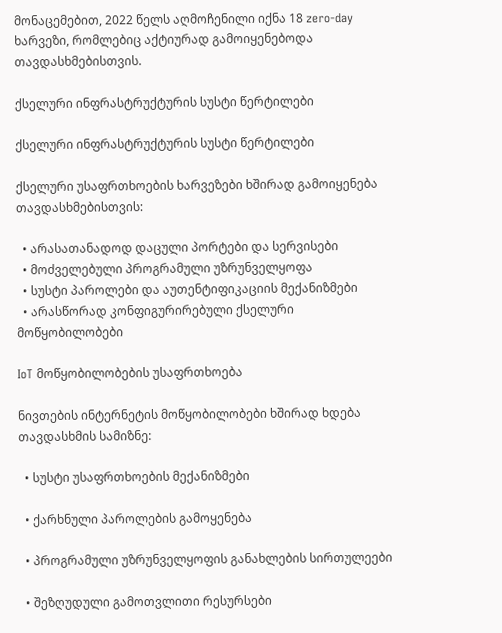მონაცემებით, 2022 წელს აღმოჩენილი იქნა 18 zero-day ხარვეზი, რომლებიც აქტიურად გამოიყენებოდა თავდასხმებისთვის.

ქსელური ინფრასტრუქტურის სუსტი წერტილები

ქსელური ინფრასტრუქტურის სუსტი წერტილები

ქსელური უსაფრთხოების ხარვეზები ხშირად გამოიყენება თავდასხმებისთვის:

  • არასათანადოდ დაცული პორტები და სერვისები
  • მოძველებული პროგრამული უზრუნველყოფა
  • სუსტი პაროლები და აუთენტიფიკაციის მექანიზმები
  • არასწორად კონფიგურირებული ქსელური მოწყობილობები

IoT მოწყობილობების უსაფრთხოება

ნივთების ინტერნეტის მოწყობილობები ხშირად ხდება თავდასხმის სამიზნე:

  • სუსტი უსაფრთხოების მექანიზმები

  • ქარხნული პაროლების გამოყენება

  • პროგრამული უზრუნველყოფის განახლების სირთულეები

  • შეზღუდული გამოთვლითი რესურსები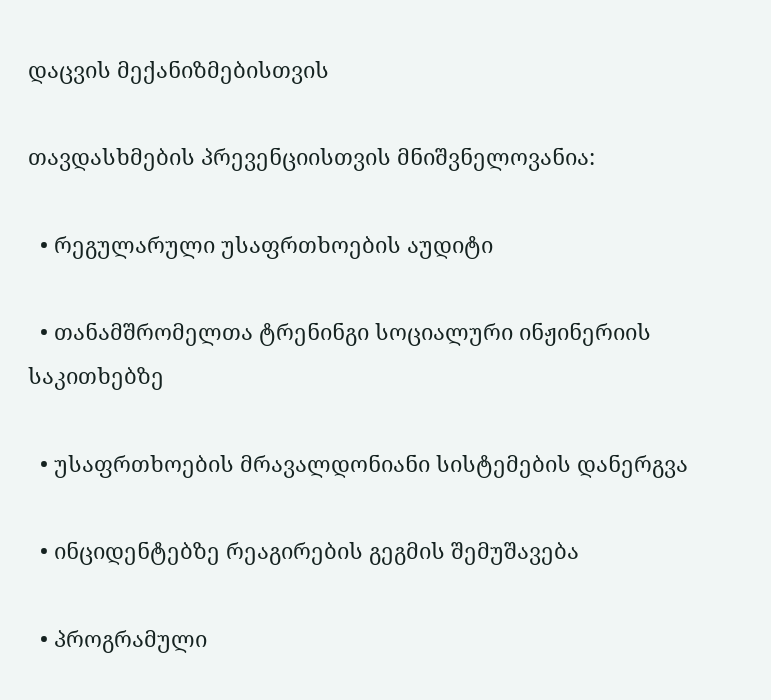დაცვის მექანიზმებისთვის

თავდასხმების პრევენციისთვის მნიშვნელოვანია:

  • რეგულარული უსაფრთხოების აუდიტი

  • თანამშრომელთა ტრენინგი სოციალური ინჟინერიის საკითხებზე

  • უსაფრთხოების მრავალდონიანი სისტემების დანერგვა

  • ინციდენტებზე რეაგირების გეგმის შემუშავება

  • პროგრამული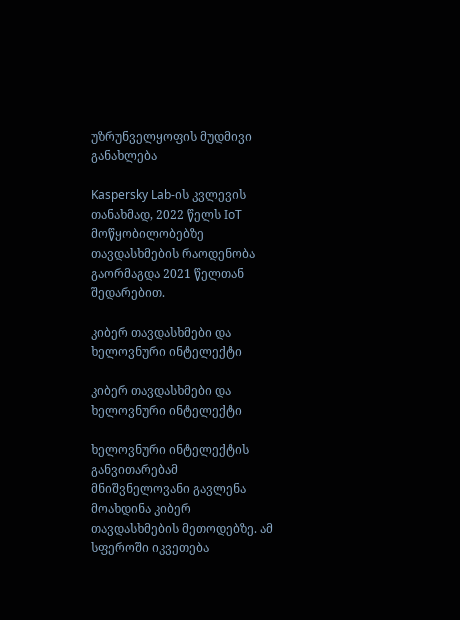უზრუნველყოფის მუდმივი განახლება

Kaspersky Lab-ის კვლევის თანახმად, 2022 წელს IoT მოწყობილობებზე თავდასხმების რაოდენობა გაორმაგდა 2021 წელთან შედარებით.

კიბერ თავდასხმები და ხელოვნური ინტელექტი

კიბერ თავდასხმები და ხელოვნური ინტელექტი

ხელოვნური ინტელექტის განვითარებამ მნიშვნელოვანი გავლენა მოახდინა კიბერ თავდასხმების მეთოდებზე. ამ სფეროში იკვეთება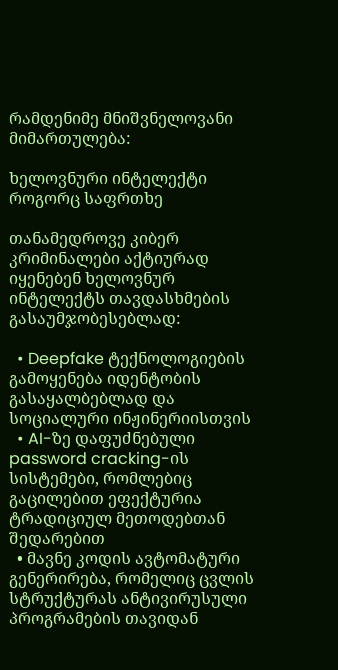რამდენიმე მნიშვნელოვანი მიმართულება:

ხელოვნური ინტელექტი როგორც საფრთხე

თანამედროვე კიბერ კრიმინალები აქტიურად იყენებენ ხელოვნურ ინტელექტს თავდასხმების გასაუმჯობესებლად:

  • Deepfake ტექნოლოგიების გამოყენება იდენტობის გასაყალბებლად და სოციალური ინჟინერიისთვის
  • AI-ზე დაფუძნებული password cracking-ის სისტემები, რომლებიც გაცილებით ეფექტურია ტრადიციულ მეთოდებთან შედარებით
  • მავნე კოდის ავტომატური გენერირება, რომელიც ცვლის სტრუქტურას ანტივირუსული პროგრამების თავიდან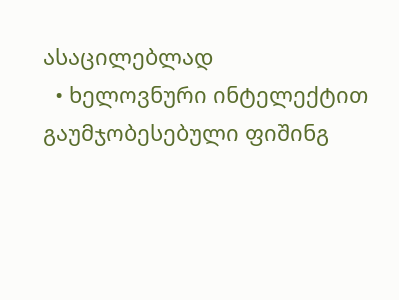ასაცილებლად
  • ხელოვნური ინტელექტით გაუმჯობესებული ფიშინგ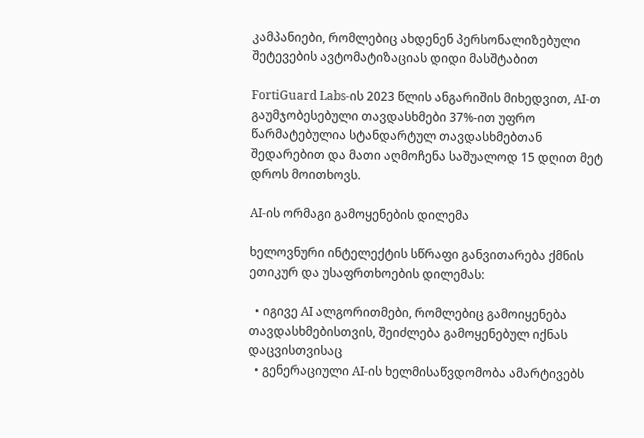კამპანიები, რომლებიც ახდენენ პერსონალიზებული შეტევების ავტომატიზაციას დიდი მასშტაბით

FortiGuard Labs-ის 2023 წლის ანგარიშის მიხედვით, AI-თ გაუმჯობესებული თავდასხმები 37%-ით უფრო წარმატებულია სტანდარტულ თავდასხმებთან შედარებით და მათი აღმოჩენა საშუალოდ 15 დღით მეტ დროს მოითხოვს.

AI-ის ორმაგი გამოყენების დილემა

ხელოვნური ინტელექტის სწრაფი განვითარება ქმნის ეთიკურ და უსაფრთხოების დილემას:

  • იგივე AI ალგორითმები, რომლებიც გამოიყენება თავდასხმებისთვის, შეიძლება გამოყენებულ იქნას დაცვისთვისაც
  • გენერაციული AI-ის ხელმისაწვდომობა ამარტივებს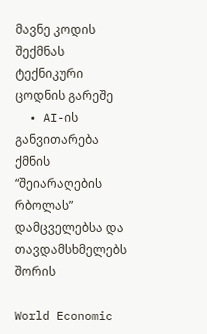მავნე კოდის შექმნას ტექნიკური ცოდნის გარეშე
  • AI-ის განვითარება ქმნის “შეიარაღების რბოლას” დამცველებსა და თავდამსხმელებს შორის

World Economic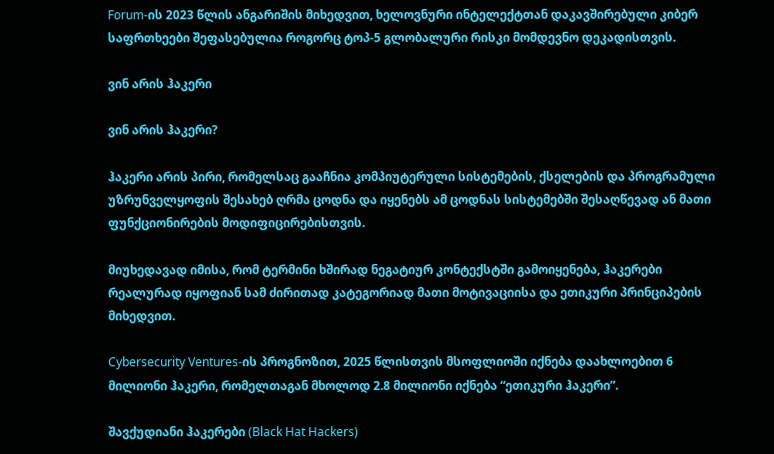Forum-ის 2023 წლის ანგარიშის მიხედვით, ხელოვნური ინტელექტთან დაკავშირებული კიბერ საფრთხეები შეფასებულია როგორც ტოპ-5 გლობალური რისკი მომდევნო დეკადისთვის.

ვინ არის ჰაკერი

ვინ არის ჰაკერი?

ჰაკერი არის პირი, რომელსაც გააჩნია კომპიუტერული სისტემების, ქსელების და პროგრამული უზრუნველყოფის შესახებ ღრმა ცოდნა და იყენებს ამ ცოდნას სისტემებში შესაღწევად ან მათი ფუნქციონირების მოდიფიცირებისთვის.

მიუხედავად იმისა, რომ ტერმინი ხშირად ნეგატიურ კონტექსტში გამოიყენება, ჰაკერები რეალურად იყოფიან სამ ძირითად კატეგორიად მათი მოტივაციისა და ეთიკური პრინციპების მიხედვით.

Cybersecurity Ventures-ის პროგნოზით, 2025 წლისთვის მსოფლიოში იქნება დაახლოებით 6 მილიონი ჰაკერი, რომელთაგან მხოლოდ 2.8 მილიონი იქნება “ეთიკური ჰაკერი”.

შავქუდიანი ჰაკერები (Black Hat Hackers)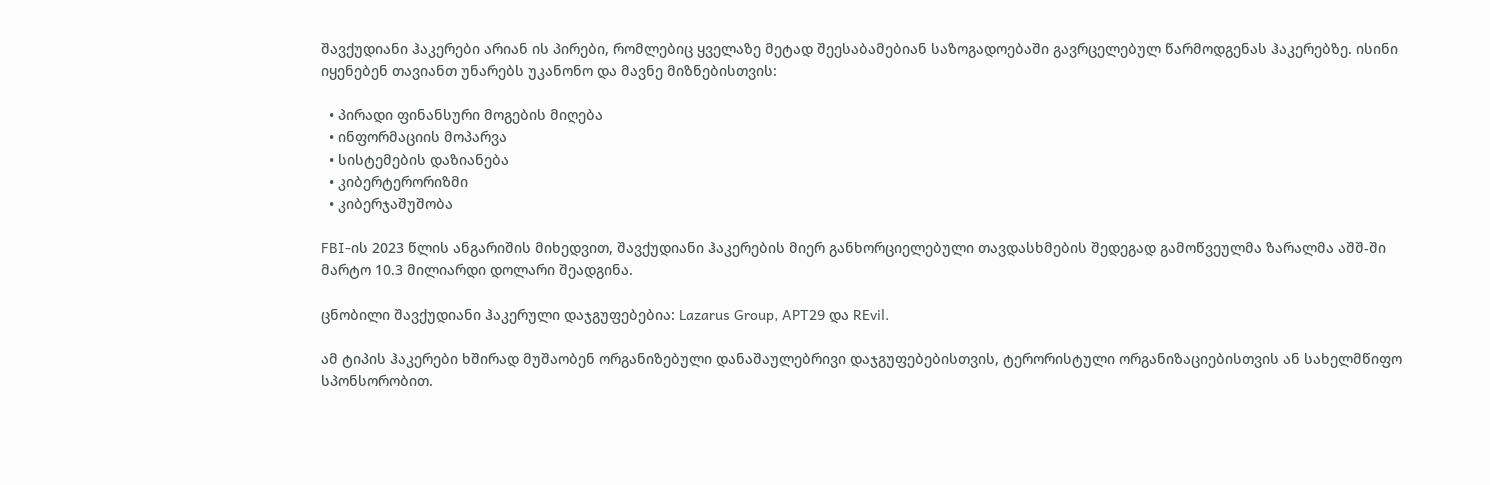შავქუდიანი ჰაკერები არიან ის პირები, რომლებიც ყველაზე მეტად შეესაბამებიან საზოგადოებაში გავრცელებულ წარმოდგენას ჰაკერებზე. ისინი იყენებენ თავიანთ უნარებს უკანონო და მავნე მიზნებისთვის:

  • პირადი ფინანსური მოგების მიღება
  • ინფორმაციის მოპარვა
  • სისტემების დაზიანება
  • კიბერტერორიზმი
  • კიბერჯაშუშობა

FBI-ის 2023 წლის ანგარიშის მიხედვით, შავქუდიანი ჰაკერების მიერ განხორციელებული თავდასხმების შედეგად გამოწვეულმა ზარალმა აშშ-ში მარტო 10.3 მილიარდი დოლარი შეადგინა.

ცნობილი შავქუდიანი ჰაკერული დაჯგუფებებია: Lazarus Group, APT29 და REvil.

ამ ტიპის ჰაკერები ხშირად მუშაობენ ორგანიზებული დანაშაულებრივი დაჯგუფებებისთვის, ტერორისტული ორგანიზაციებისთვის ან სახელმწიფო სპონსორობით.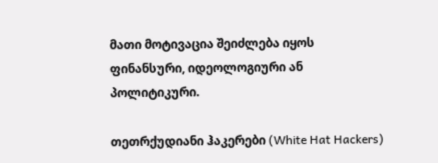მათი მოტივაცია შეიძლება იყოს ფინანსური, იდეოლოგიური ან პოლიტიკური.

თეთრქუდიანი ჰაკერები (White Hat Hackers)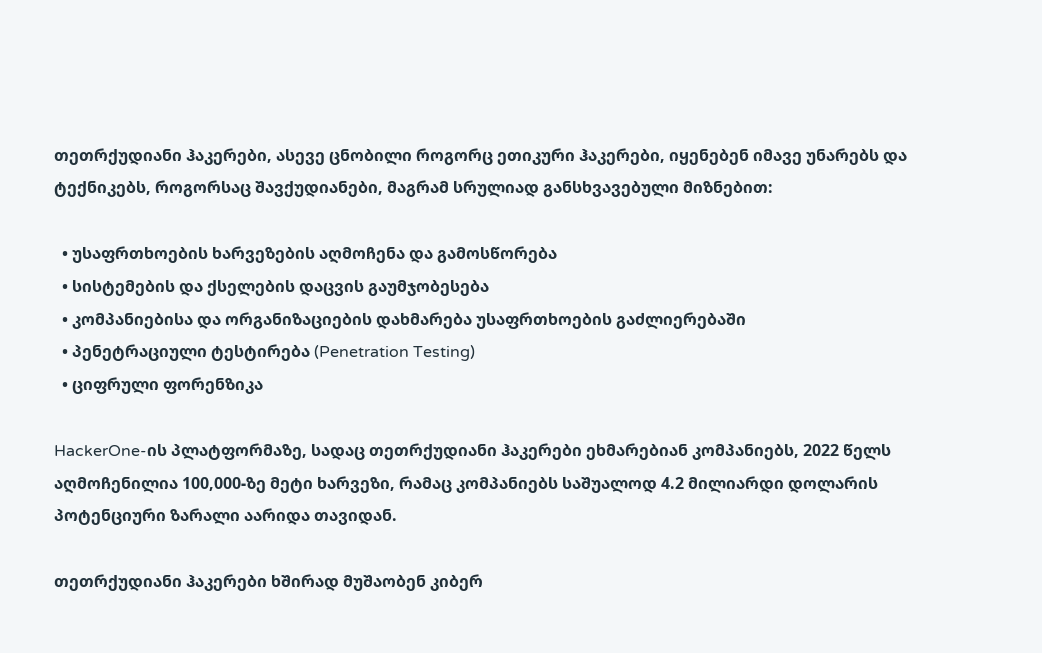თეთრქუდიანი ჰაკერები, ასევე ცნობილი როგორც ეთიკური ჰაკერები, იყენებენ იმავე უნარებს და ტექნიკებს, როგორსაც შავქუდიანები, მაგრამ სრულიად განსხვავებული მიზნებით:

  • უსაფრთხოების ხარვეზების აღმოჩენა და გამოსწორება
  • სისტემების და ქსელების დაცვის გაუმჯობესება
  • კომპანიებისა და ორგანიზაციების დახმარება უსაფრთხოების გაძლიერებაში
  • პენეტრაციული ტესტირება (Penetration Testing)
  • ციფრული ფორენზიკა

HackerOne-ის პლატფორმაზე, სადაც თეთრქუდიანი ჰაკერები ეხმარებიან კომპანიებს, 2022 წელს აღმოჩენილია 100,000-ზე მეტი ხარვეზი, რამაც კომპანიებს საშუალოდ 4.2 მილიარდი დოლარის პოტენციური ზარალი აარიდა თავიდან.

თეთრქუდიანი ჰაკერები ხშირად მუშაობენ კიბერ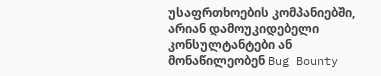უსაფრთხოების კომპანიებში, არიან დამოუკიდებელი კონსულტანტები ან მონაწილეობენ Bug Bounty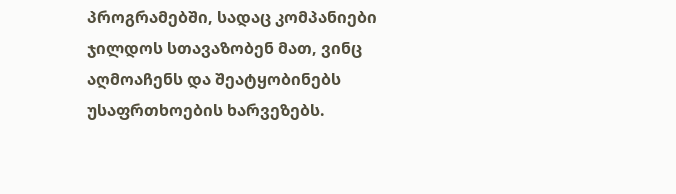პროგრამებში, სადაც კომპანიები ჯილდოს სთავაზობენ მათ, ვინც აღმოაჩენს და შეატყობინებს უსაფრთხოების ხარვეზებს.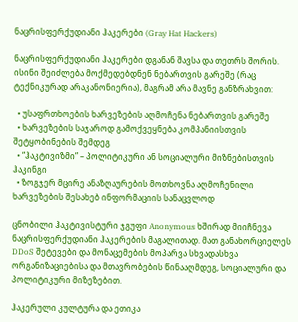ნაცრისფერქუდიანი ჰაკერები (Gray Hat Hackers)

ნაცრისფერქუდიანი ჰაკერები დგანან შავსა და თეთრს შორის. ისინი შეიძლება მოქმედებდნენ ნებართვის გარეშე (რაც ტექნიკურად არაკანონიერია), მაგრამ არა მავნე განზრახვით:

  • უსაფრთხოების ხარვეზების აღმოჩენა ნებართვის გარეშე
  • ხარვეზების საჯაროდ გამოქვეყნება კომპანიისთვის შეტყობინების შემდეგ
  • “ჰაკტივიზმი” – პოლიტიკური ან სოციალური მიზნებისთვის ჰაკინგი
  • ზოგჯერ მცირე ანაზღაურების მოთხოვნა აღმოჩენილი ხარვეზების შესახებ ინფორმაციის სანაცვლოდ

ცნობილი ჰაკტივისტური ჯგუფი Anonymous ხშირად მიიჩნევა ნაცრისფერქუდიანი ჰაკერების მაგალითად. მათ განახორციელეს DDoS შეტევები და მონაცემების მოპარვა სხვადასხვა ორგანიზაციებისა და მთავრობების წინააღმდეგ, სოციალური და პოლიტიკური მიზეზებით.

ჰაკერული კულტურა და ეთიკა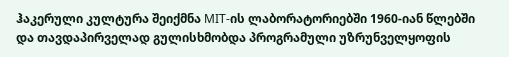ჰაკერული კულტურა შეიქმნა MIT-ის ლაბორატორიებში 1960-იან წლებში და თავდაპირველად გულისხმობდა პროგრამული უზრუნველყოფის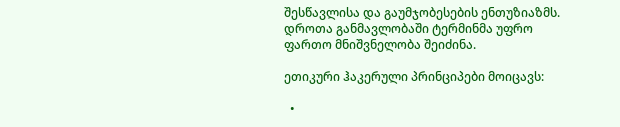შესწავლისა და გაუმჯობესების ენთუზიაზმს. დროთა განმავლობაში ტერმინმა უფრო ფართო მნიშვნელობა შეიძინა.

ეთიკური ჰაკერული პრინციპები მოიცავს:

  •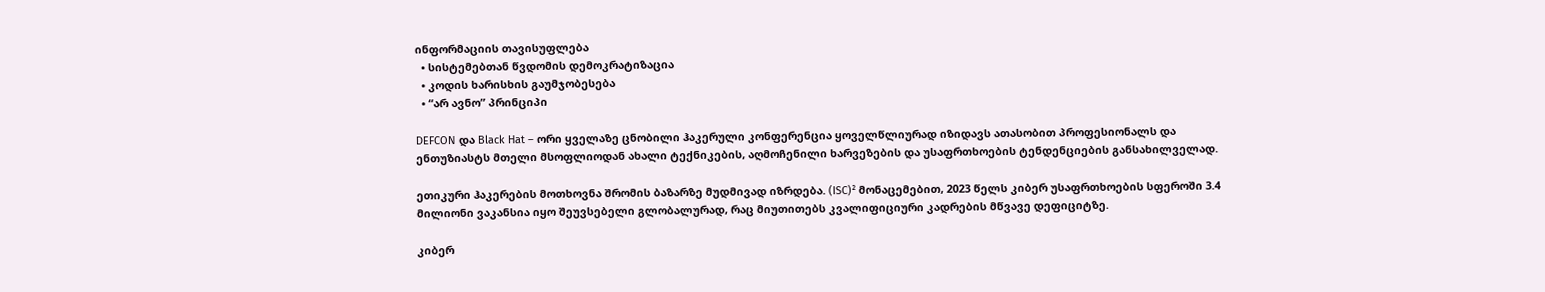ინფორმაციის თავისუფლება
  • სისტემებთან წვდომის დემოკრატიზაცია
  • კოდის ხარისხის გაუმჯობესება
  • “არ ავნო” პრინციპი

DEFCON და Black Hat – ორი ყველაზე ცნობილი ჰაკერული კონფერენცია ყოველწლიურად იზიდავს ათასობით პროფესიონალს და ენთუზიასტს მთელი მსოფლიოდან ახალი ტექნიკების, აღმოჩენილი ხარვეზების და უსაფრთხოების ტენდენციების განსახილველად.

ეთიკური ჰაკერების მოთხოვნა შრომის ბაზარზე მუდმივად იზრდება. (ISC)² მონაცემებით, 2023 წელს კიბერ უსაფრთხოების სფეროში 3.4 მილიონი ვაკანსია იყო შეუვსებელი გლობალურად, რაც მიუთითებს კვალიფიციური კადრების მწვავე დეფიციტზე.

კიბერ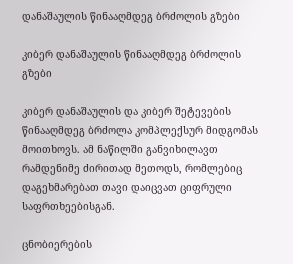დანაშაულის წინააღმდეგ ბრძოლის გზები

კიბერ დანაშაულის წინააღმდეგ ბრძოლის გზები

კიბერ დანაშაულის და კიბერ შეტევების წინააღმდეგ ბრძოლა კომპლექსურ მიდგომას მოითხოვს. ამ ნაწილში განვიხილავთ რამდენიმე ძირითად მეთოდს, რომლებიც დაგეხმარებათ თავი დაიცვათ ციფრული საფრთხეებისგან.

ცნობიერების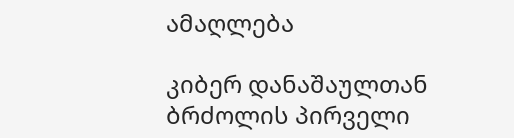ამაღლება

კიბერ დანაშაულთან ბრძოლის პირველი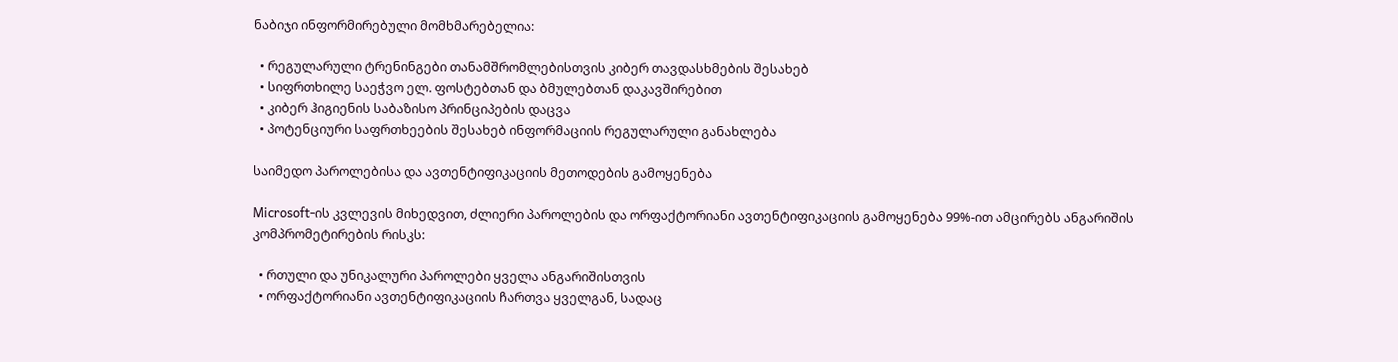ნაბიჯი ინფორმირებული მომხმარებელია:

  • რეგულარული ტრენინგები თანამშრომლებისთვის კიბერ თავდასხმების შესახებ
  • სიფრთხილე საეჭვო ელ. ფოსტებთან და ბმულებთან დაკავშირებით
  • კიბერ ჰიგიენის საბაზისო პრინციპების დაცვა
  • პოტენციური საფრთხეების შესახებ ინფორმაციის რეგულარული განახლება

საიმედო პაროლებისა და ავთენტიფიკაციის მეთოდების გამოყენება

Microsoft-ის კვლევის მიხედვით, ძლიერი პაროლების და ორფაქტორიანი ავთენტიფიკაციის გამოყენება 99%-ით ამცირებს ანგარიშის კომპრომეტირების რისკს:

  • რთული და უნიკალური პაროლები ყველა ანგარიშისთვის
  • ორფაქტორიანი ავთენტიფიკაციის ჩართვა ყველგან, სადაც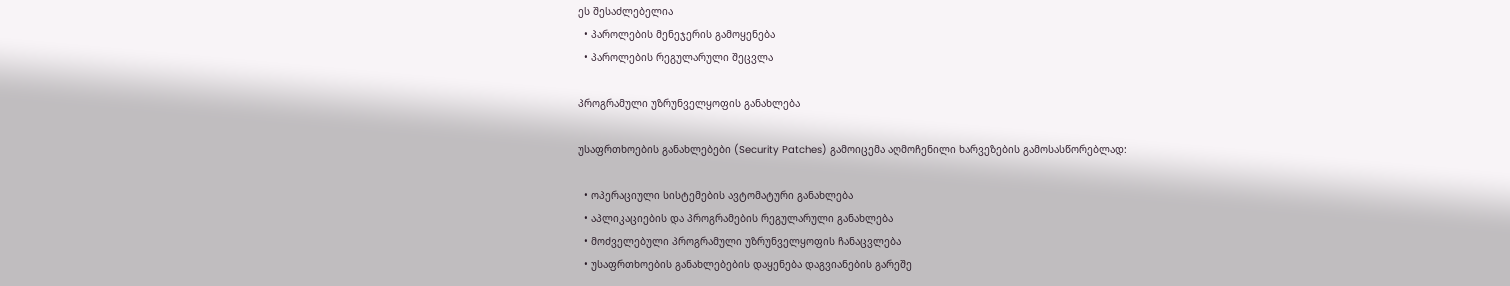ეს შესაძლებელია
  • პაროლების მენეჯერის გამოყენება
  • პაროლების რეგულარული შეცვლა

პროგრამული უზრუნველყოფის განახლება

უსაფრთხოების განახლებები (Security Patches) გამოიცემა აღმოჩენილი ხარვეზების გამოსასწორებლად:

  • ოპერაციული სისტემების ავტომატური განახლება
  • აპლიკაციების და პროგრამების რეგულარული განახლება
  • მოძველებული პროგრამული უზრუნველყოფის ჩანაცვლება
  • უსაფრთხოების განახლებების დაყენება დაგვიანების გარეშე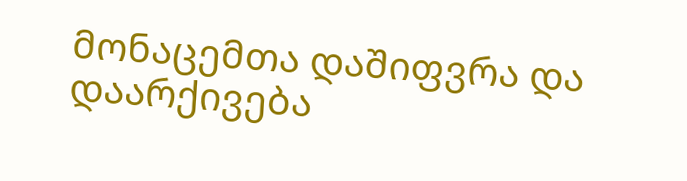მონაცემთა დაშიფვრა და დაარქივება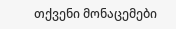თქვენი მონაცემები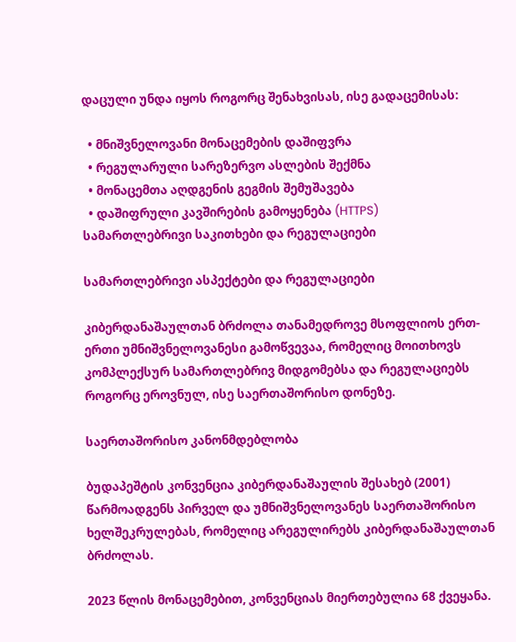დაცული უნდა იყოს როგორც შენახვისას, ისე გადაცემისას:

  • მნიშვნელოვანი მონაცემების დაშიფვრა
  • რეგულარული სარეზერვო ასლების შექმნა
  • მონაცემთა აღდგენის გეგმის შემუშავება
  • დაშიფრული კავშირების გამოყენება (HTTPS)
სამართლებრივი საკითხები და რეგულაციები

სამართლებრივი ასპექტები და რეგულაციები

კიბერდანაშაულთან ბრძოლა თანამედროვე მსოფლიოს ერთ-ერთი უმნიშვნელოვანესი გამოწვევაა, რომელიც მოითხოვს კომპლექსურ სამართლებრივ მიდგომებსა და რეგულაციებს როგორც ეროვნულ, ისე საერთაშორისო დონეზე.

საერთაშორისო კანონმდებლობა

ბუდაპეშტის კონვენცია კიბერდანაშაულის შესახებ (2001) წარმოადგენს პირველ და უმნიშვნელოვანეს საერთაშორისო ხელშეკრულებას, რომელიც არეგულირებს კიბერდანაშაულთან ბრძოლას.

2023 წლის მონაცემებით, კონვენციას მიერთებულია 68 ქვეყანა.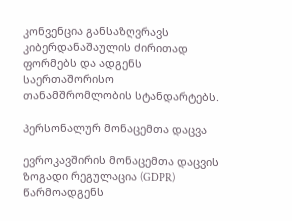კონვენცია განსაზღვრავს კიბერდანაშაულის ძირითად ფორმებს და ადგენს საერთაშორისო თანამშრომლობის სტანდარტებს.

პერსონალურ მონაცემთა დაცვა

ევროკავშირის მონაცემთა დაცვის ზოგადი რეგულაცია (GDPR) წარმოადგენს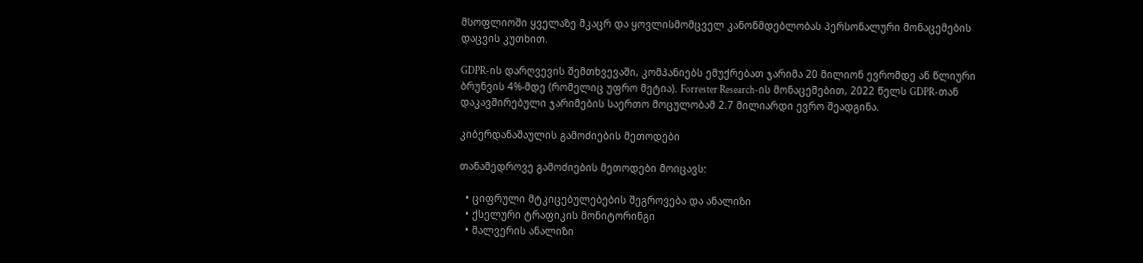მსოფლიოში ყველაზე მკაცრ და ყოვლისმომცველ კანონმდებლობას პერსონალური მონაცემების დაცვის კუთხით.

GDPR-ის დარღვევის შემთხვევაში, კომპანიებს ემუქრებათ ჯარიმა 20 მილიონ ევრომდე ან წლიური ბრუნვის 4%-მდე (რომელიც უფრო მეტია). Forrester Research-ის მონაცემებით, 2022 წელს GDPR-თან დაკავშირებული ჯარიმების საერთო მოცულობამ 2.7 მილიარდი ევრო შეადგინა.

კიბერდანაშაულის გამოძიების მეთოდები

თანამედროვე გამოძიების მეთოდები მოიცავს:

  • ციფრული მტკიცებულებების შეგროვება და ანალიზი
  • ქსელური ტრაფიკის მონიტორინგი
  • მალვერის ანალიზი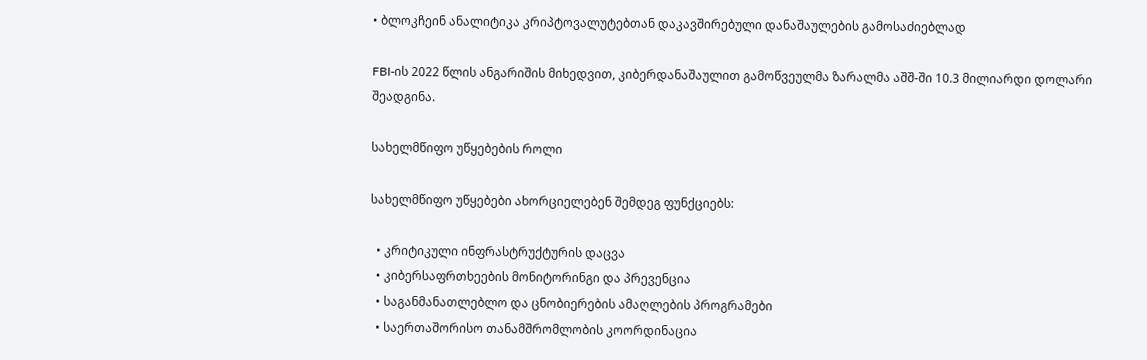• ბლოკჩეინ ანალიტიკა კრიპტოვალუტებთან დაკავშირებული დანაშაულების გამოსაძიებლად

FBI-ის 2022 წლის ანგარიშის მიხედვით, კიბერდანაშაულით გამოწვეულმა ზარალმა აშშ-ში 10.3 მილიარდი დოლარი შეადგინა.

სახელმწიფო უწყებების როლი

სახელმწიფო უწყებები ახორციელებენ შემდეგ ფუნქციებს:

  • კრიტიკული ინფრასტრუქტურის დაცვა
  • კიბერსაფრთხეების მონიტორინგი და პრევენცია
  • საგანმანათლებლო და ცნობიერების ამაღლების პროგრამები
  • საერთაშორისო თანამშრომლობის კოორდინაცია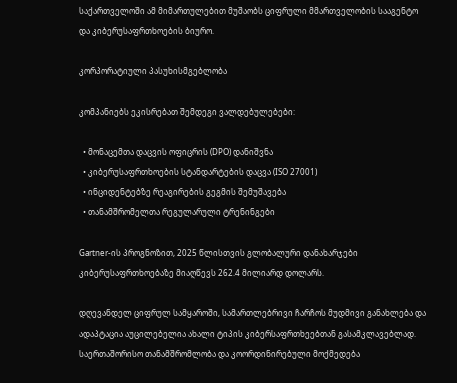საქართველოში ამ მიმართულებით მუშაობს ციფრული მმართველობის სააგენტო და კიბერუსაფრთხოების ბიურო.

კორპორატიული პასუხისმგებლობა

კომპანიებს ეკისრებათ შემდეგი ვალდებულებები:

  • მონაცემთა დაცვის ოფიცრის (DPO) დანიშვნა
  • კიბერუსაფრთხოების სტანდარტების დაცვა (ISO 27001)
  • ინციდენტებზე რეაგირების გეგმის შემუშავება
  • თანამშრომელთა რეგულარული ტრენინგები

Gartner-ის პროგნოზით, 2025 წლისთვის გლობალური დანახარჯები კიბერუსაფრთხოებაზე მიაღწევს 262.4 მილიარდ დოლარს.

დღევანდელ ციფრულ სამყაროში, სამართლებრივი ჩარჩოს მუდმივი განახლება და ადაპტაცია აუცილებელია ახალი ტიპის კიბერსაფრთხეებთან გასამკლავებლად. საერთაშორისო თანამშრომლობა და კოორდინირებული მოქმედება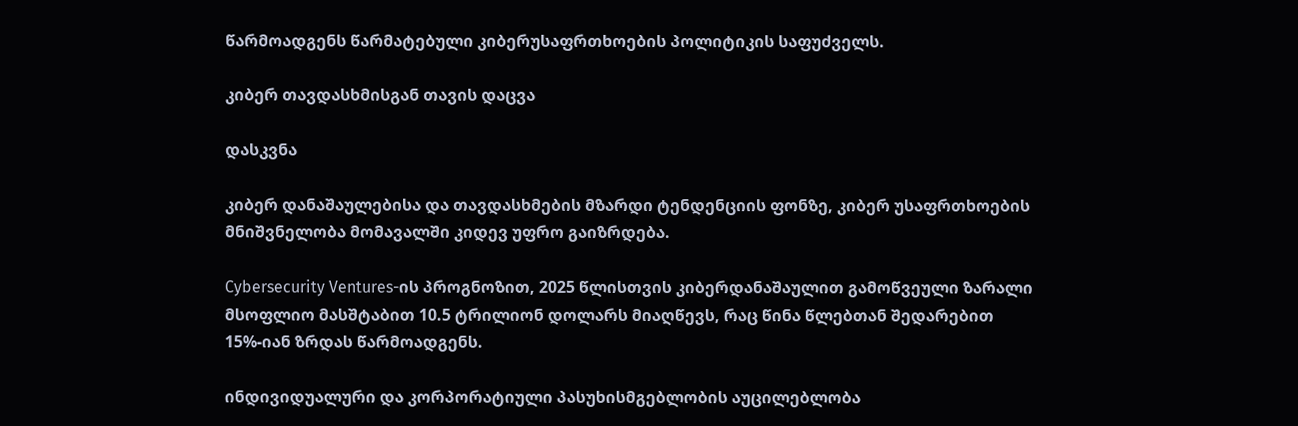წარმოადგენს წარმატებული კიბერუსაფრთხოების პოლიტიკის საფუძველს.

კიბერ თავდასხმისგან თავის დაცვა

დასკვნა

კიბერ დანაშაულებისა და თავდასხმების მზარდი ტენდენციის ფონზე, კიბერ უსაფრთხოების მნიშვნელობა მომავალში კიდევ უფრო გაიზრდება.

Cybersecurity Ventures-ის პროგნოზით, 2025 წლისთვის კიბერდანაშაულით გამოწვეული ზარალი მსოფლიო მასშტაბით 10.5 ტრილიონ დოლარს მიაღწევს, რაც წინა წლებთან შედარებით 15%-იან ზრდას წარმოადგენს.

ინდივიდუალური და კორპორატიული პასუხისმგებლობის აუცილებლობა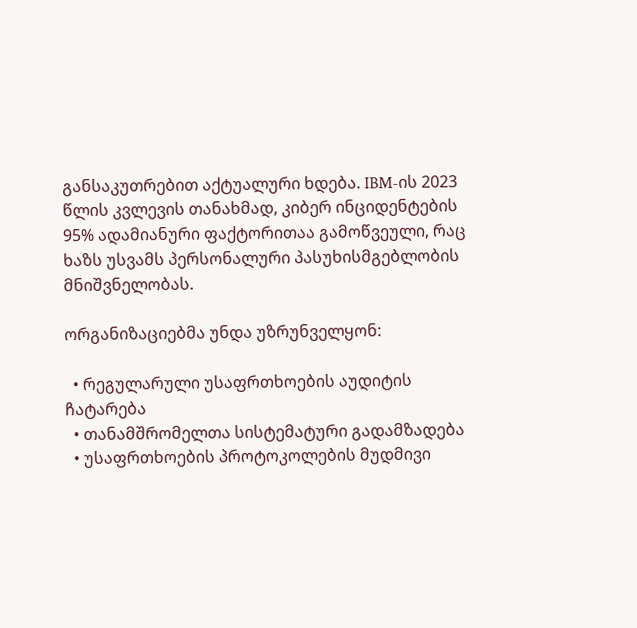განსაკუთრებით აქტუალური ხდება. IBM-ის 2023 წლის კვლევის თანახმად, კიბერ ინციდენტების 95% ადამიანური ფაქტორითაა გამოწვეული, რაც ხაზს უსვამს პერსონალური პასუხისმგებლობის მნიშვნელობას.

ორგანიზაციებმა უნდა უზრუნველყონ:

  • რეგულარული უსაფრთხოების აუდიტის ჩატარება
  • თანამშრომელთა სისტემატური გადამზადება
  • უსაფრთხოების პროტოკოლების მუდმივი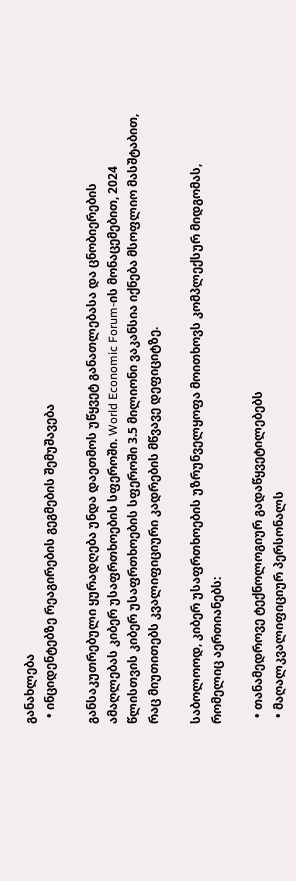განახლება
  • ინციდენტებზე რეაგირების გეგმების შემუშავება

განსაკუთრებული ყურადღება უნდა დაეთმოს უწყვეტ განათლებასა და ცნობიერების ამაღლებას კიბერ უსაფრთხოების სფეროში. World Economic Forum-ის მონაცემებით, 2024 წლისთვის კიბერ უსაფრთხოების სფეროში 3.5 მილიონი ვაკანსია იქნება მსოფლიო მასშტაბით, რაც მიუთითებს კვალიფიციური კადრების მწვავე დეფიციტზე.

საბოლოოდ, კიბერ უსაფრთხოების უზრუნველყოფა მოითხოვს კომპლექსურ მიდგომას, რომელიც აერთიანებს:

  • თანამედროვე ტექნოლოგიურ გადაწყვეტილებებს
  • მაღალკვალიფიციურ პერსონალს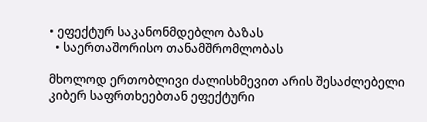• ეფექტურ საკანონმდებლო ბაზას
  • საერთაშორისო თანამშრომლობას

მხოლოდ ერთობლივი ძალისხმევით არის შესაძლებელი კიბერ საფრთხეებთან ეფექტური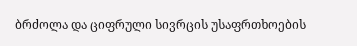ბრძოლა და ციფრული სივრცის უსაფრთხოების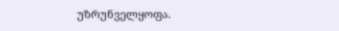უზრუნველყოფა.